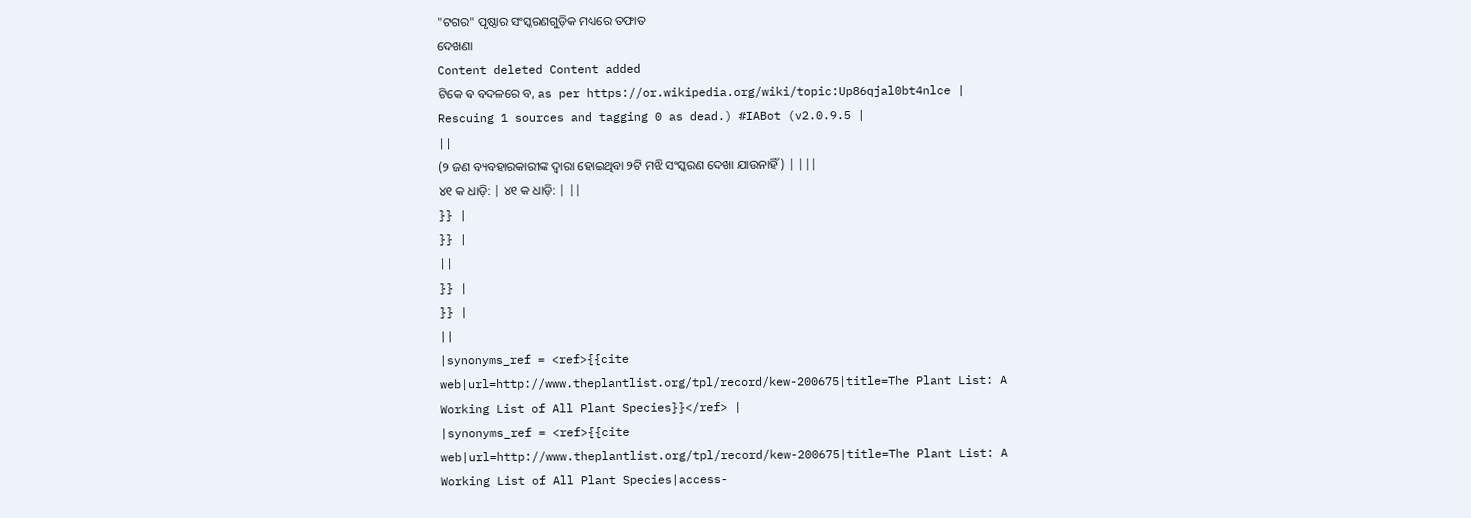"ଟଗର" ପୃଷ୍ଠାର ସଂସ୍କରଣଗୁଡ଼ିକ ମଧ୍ୟରେ ତଫାତ
ଦେଖଣା
Content deleted Content added
ଟିକେ ଵ ବଦଳରେ ବ, as per https://or.wikipedia.org/wiki/topic:Up86qjal0bt4nlce |
Rescuing 1 sources and tagging 0 as dead.) #IABot (v2.0.9.5 |
||
(୨ ଜଣ ବ୍ୟବହାରକାରୀଙ୍କ ଦ୍ୱାରା ହୋଇଥିବା ୨ଟି ମଝି ସଂସ୍କରଣ ଦେଖା ଯାଉନାହିଁ) | |||
୪୧ କ ଧାଡ଼ି: | ୪୧ କ ଧାଡ଼ି: | ||
}} |
}} |
||
}} |
}} |
||
|synonyms_ref = <ref>{{cite web|url=http://www.theplantlist.org/tpl/record/kew-200675|title=The Plant List: A Working List of All Plant Species}}</ref> |
|synonyms_ref = <ref>{{cite web|url=http://www.theplantlist.org/tpl/record/kew-200675|title=The Plant List: A Working List of All Plant Species|access-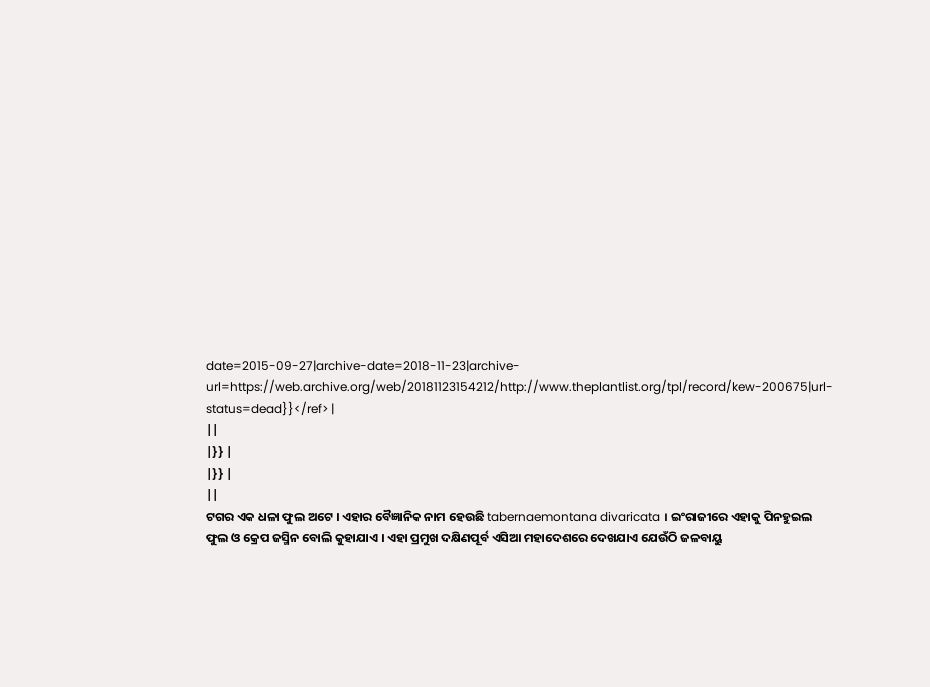date=2015-09-27|archive-date=2018-11-23|archive-url=https://web.archive.org/web/20181123154212/http://www.theplantlist.org/tpl/record/kew-200675|url-status=dead}}</ref> |
||
|}} |
|}} |
||
ଟଗର ଏକ ଧଳା ଫୁଲ ଅଟେ । ଏହାର ବୈଜ୍ଞାନିକ ନାମ ହେଉଛି tabernaemontana divaricata । ଇଂରାଜୀରେ ଏହାକୁ ପିନହୁଇଲ ଫୁଲ ଓ କ୍ରେପ ଜସ୍ମିନ ବୋଲି କୁହାଯାଏ । ଏହା ପ୍ରମୁଖ ଦକ୍ଷିଣପୂର୍ବ ଏସିଆ ମହାଦେଶରେ ଦେଖଯାଏ ଯେଉଁଠି ଜଳବାୟୁ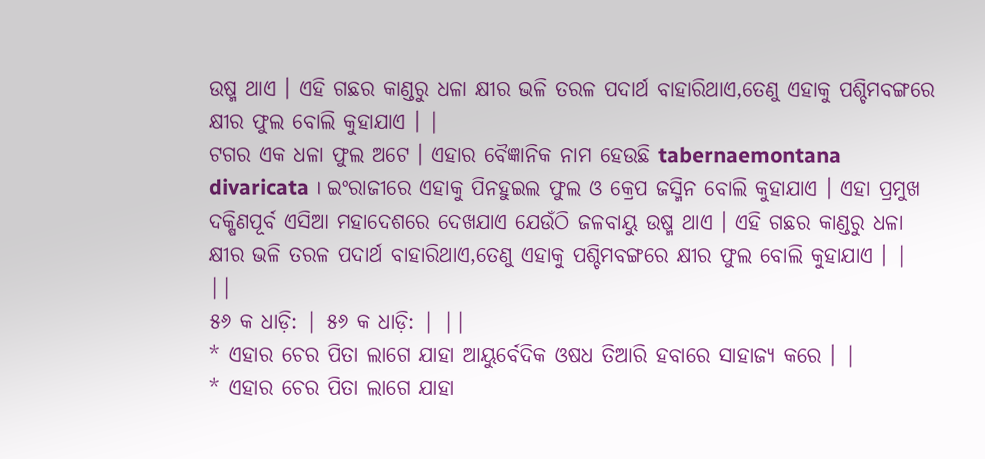ଉଷ୍ମ ଥାଏ । ଏହି ଗଛର କାଣ୍ଡରୁ ଧଳା କ୍ଷୀର ଭଳି ତରଳ ପଦାର୍ଥ ବାହାରିଥାଏ,ତେଣୁ ଏହାକୁ ପଶ୍ଚିମବଙ୍ଗରେ କ୍ଷୀର ଫୁଲ ବୋଲି କୁହାଯାଏ । |
ଟଗର ଏକ ଧଳା ଫୁଲ ଅଟେ । ଏହାର ବୈଜ୍ଞାନିକ ନାମ ହେଉଛି tabernaemontana divaricata । ଇଂରାଜୀରେ ଏହାକୁ ପିନହୁଇଲ ଫୁଲ ଓ କ୍ରେପ ଜସ୍ମିନ ବୋଲି କୁହାଯାଏ । ଏହା ପ୍ରମୁଖ ଦକ୍ଷିଣପୂର୍ବ ଏସିଆ ମହାଦେଶରେ ଦେଖଯାଏ ଯେଉଁଠି ଜଳବାୟୁ ଉଷ୍ମ ଥାଏ । ଏହି ଗଛର କାଣ୍ଡରୁ ଧଳା କ୍ଷୀର ଭଳି ତରଳ ପଦାର୍ଥ ବାହାରିଥାଏ,ତେଣୁ ଏହାକୁ ପଶ୍ଚିମବଙ୍ଗରେ କ୍ଷୀର ଫୁଲ ବୋଲି କୁହାଯାଏ । |
||
୫୬ କ ଧାଡ଼ି: | ୫୬ କ ଧାଡ଼ି: | ||
* ଏହାର ଚେର ପିତା ଲାଗେ ଯାହା ଆୟୁର୍ବେଦିକ ଓଷଧ ତିଆରି ହବାରେ ସାହାଜ୍ୟ କରେ । |
* ଏହାର ଚେର ପିତା ଲାଗେ ଯାହା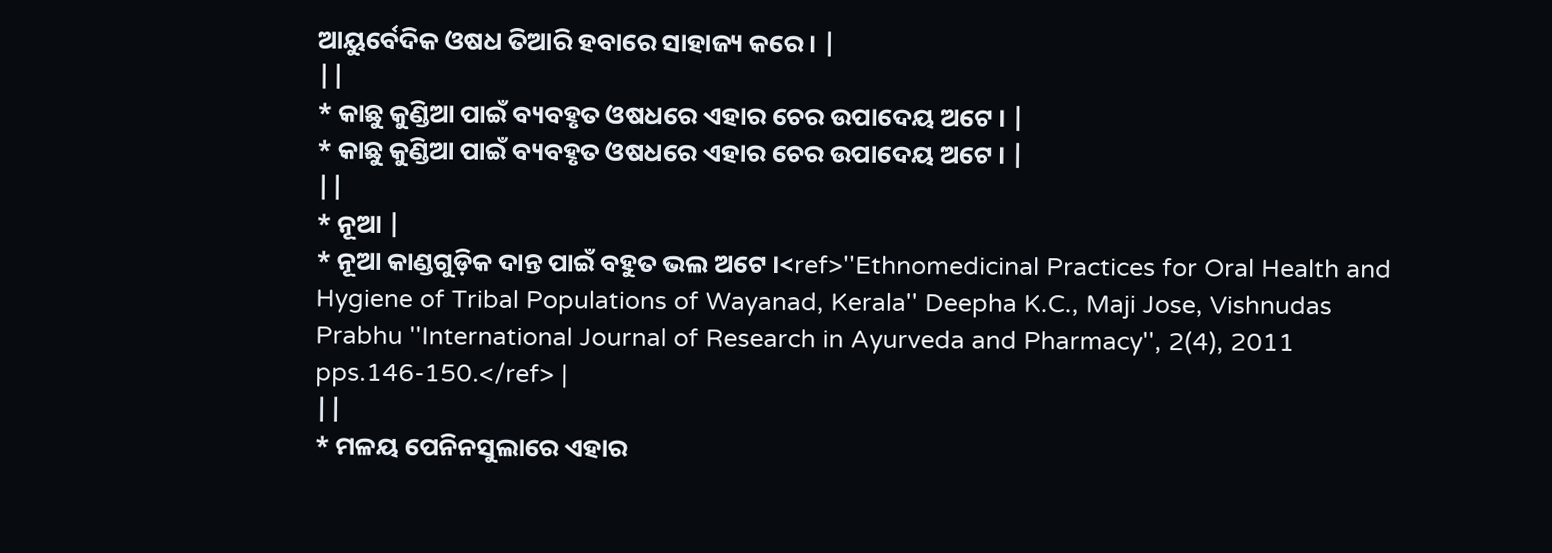ଆୟୁର୍ବେଦିକ ଓଷଧ ତିଆରି ହବାରେ ସାହାଜ୍ୟ କରେ । |
||
* କାଛୁ କୁଣ୍ଡିଆ ପାଇଁ ବ୍ୟବହୃତ ଓଷଧରେ ଏହାର ଚେର ଉପାଦେୟ ଅଟେ । |
* କାଛୁ କୁଣ୍ଡିଆ ପାଇଁ ବ୍ୟବହୃତ ଓଷଧରେ ଏହାର ଚେର ଉପାଦେୟ ଅଟେ । |
||
* ନୂଆ |
* ନୂଆ କାଣ୍ଡଗୁଡ଼ିକ ଦାନ୍ତ ପାଇଁ ବହୁତ ଭଲ ଅଟେ ।<ref>''Ethnomedicinal Practices for Oral Health and Hygiene of Tribal Populations of Wayanad, Kerala'' Deepha K.C., Maji Jose, Vishnudas Prabhu ''International Journal of Research in Ayurveda and Pharmacy'', 2(4), 2011 pps.146-150.</ref> |
||
* ମଳୟ ପେନିନସୁଲାରେ ଏହାର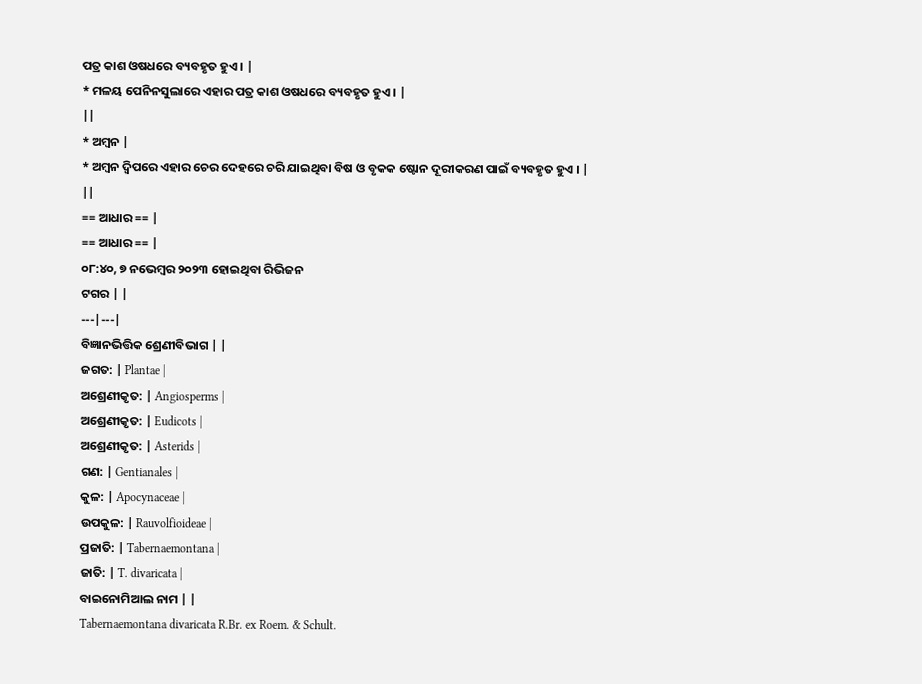ପତ୍ର କାଶ ଓଷଧରେ ବ୍ୟବହୃତ ହୁଏ । |
* ମଳୟ ପେନିନସୁଲାରେ ଏହାର ପତ୍ର କାଶ ଓଷଧରେ ବ୍ୟବହୃତ ହୁଏ । |
||
* ଅମ୍ବନ |
* ଅମ୍ବନ ଦ୍ୱିପରେ ଏହାର ଚେର ଦେହରେ ଚରି ଯାଇଥିବା ବିଷ ଓ ବୃକକ ଷ୍ଟୋନ ଦୂରୀକରଣ ପାଇଁ ବ୍ୟବହୃତ ହୁଏ । |
||
== ଆଧାର == |
== ଆଧାର == |
୦୮:୪୦, ୭ ନଭେମ୍ବର ୨୦୨୩ ହୋଇଥିବା ରିଭିଜନ
ଟଗର | |
---|---|
ବିଜ୍ଞାନଭିତ୍ତିକ ଶ୍ରେଣୀବିଭାଗ | |
ଜଗତ: | Plantae |
ଅଶ୍ରେଣୀକୃତ: | Angiosperms |
ଅଶ୍ରେଣୀକୃତ: | Eudicots |
ଅଶ୍ରେଣୀକୃତ: | Asterids |
ଗଣ: | Gentianales |
କୁଳ: | Apocynaceae |
ଉପକୁଳ: | Rauvolfioideae |
ପ୍ରଜାତି: | Tabernaemontana |
ଜାତି: | T. divaricata |
ବାଇନୋମିଆଲ ନାମ | |
Tabernaemontana divaricata R.Br. ex Roem. & Schult.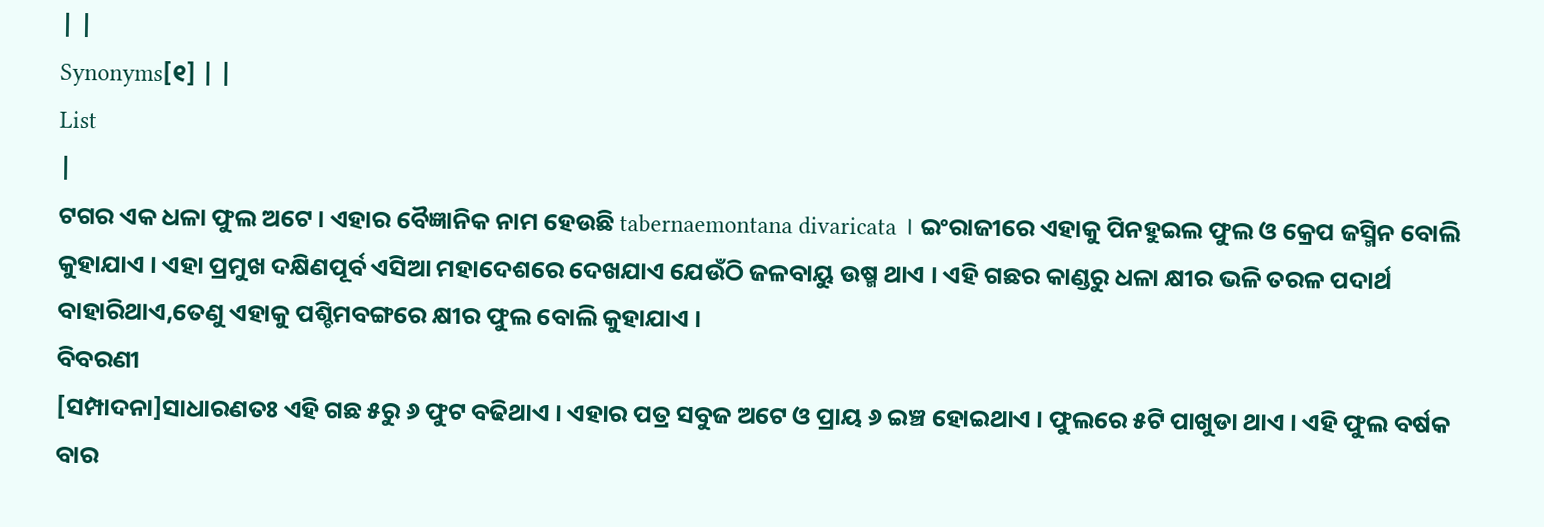| |
Synonyms[୧] | |
List
|
ଟଗର ଏକ ଧଳା ଫୁଲ ଅଟେ । ଏହାର ବୈଜ୍ଞାନିକ ନାମ ହେଉଛି tabernaemontana divaricata । ଇଂରାଜୀରେ ଏହାକୁ ପିନହୁଇଲ ଫୁଲ ଓ କ୍ରେପ ଜସ୍ମିନ ବୋଲି କୁହାଯାଏ । ଏହା ପ୍ରମୁଖ ଦକ୍ଷିଣପୂର୍ବ ଏସିଆ ମହାଦେଶରେ ଦେଖଯାଏ ଯେଉଁଠି ଜଳବାୟୁ ଉଷ୍ମ ଥାଏ । ଏହି ଗଛର କାଣ୍ଡରୁ ଧଳା କ୍ଷୀର ଭଳି ତରଳ ପଦାର୍ଥ ବାହାରିଥାଏ,ତେଣୁ ଏହାକୁ ପଶ୍ଚିମବଙ୍ଗରେ କ୍ଷୀର ଫୁଲ ବୋଲି କୁହାଯାଏ ।
ବିବରଣୀ
[ସମ୍ପାଦନା]ସାଧାରଣତଃ ଏହି ଗଛ ୫ରୁ ୬ ଫୁଟ ବଢିଥାଏ । ଏହାର ପତ୍ର ସବୁଜ ଅଟେ ଓ ପ୍ରାୟ ୬ ଇଞ୍ଚ ହୋଇଥାଏ । ଫୁଲରେ ୫ଟି ପାଖୁଡା ଥାଏ । ଏହି ଫୁଲ ବର୍ଷକ ବାର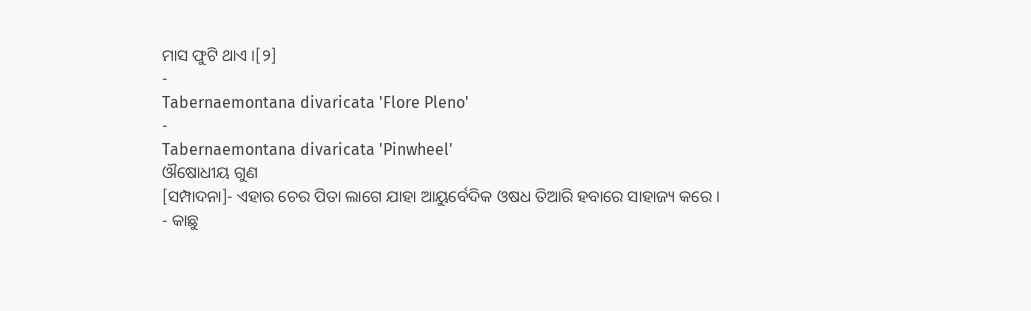ମାସ ଫୁଟି ଥାଏ ।[୨]
-
Tabernaemontana divaricata 'Flore Pleno'
-
Tabernaemontana divaricata 'Pinwheel'
ଔଷୋଧୀୟ ଗୁଣ
[ସମ୍ପାଦନା]- ଏହାର ଚେର ପିତା ଲାଗେ ଯାହା ଆୟୁର୍ବେଦିକ ଓଷଧ ତିଆରି ହବାରେ ସାହାଜ୍ୟ କରେ ।
- କାଛୁ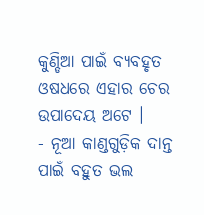କୁଣ୍ଡିଆ ପାଇଁ ବ୍ୟବହୃତ ଓଷଧରେ ଏହାର ଚେର ଉପାଦେୟ ଅଟେ ।
- ନୂଆ କାଣ୍ଡଗୁଡ଼ିକ ଦାନ୍ତ ପାଇଁ ବହୁତ ଭଲ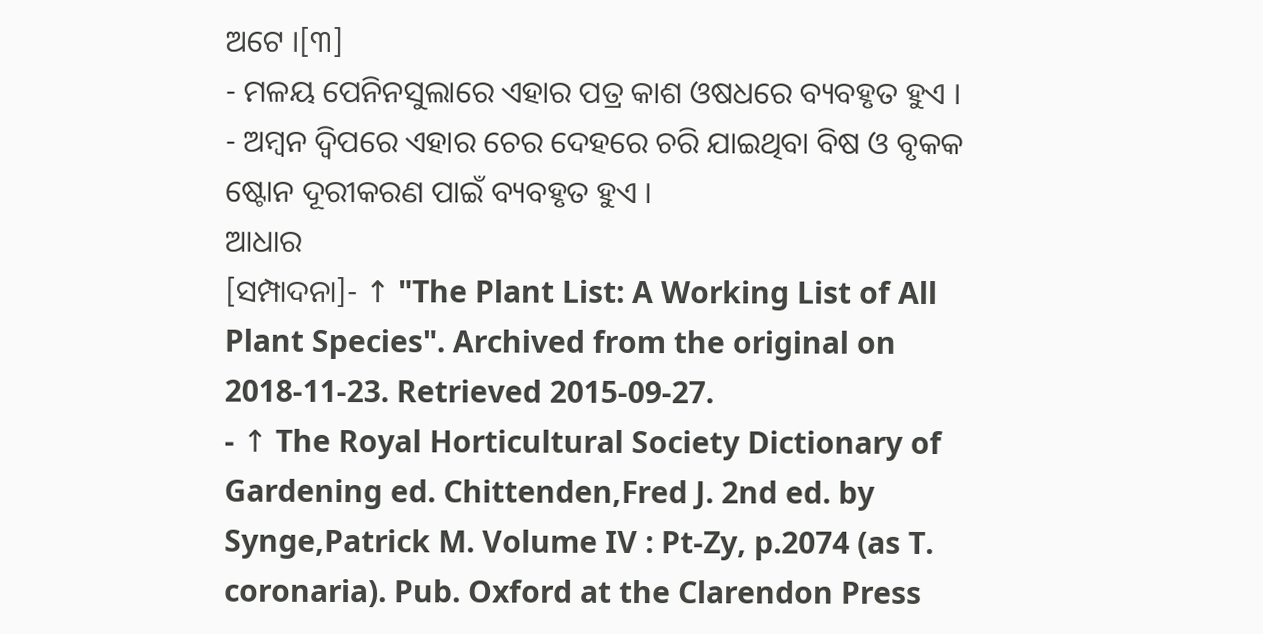ଅଟେ ।[୩]
- ମଳୟ ପେନିନସୁଲାରେ ଏହାର ପତ୍ର କାଶ ଓଷଧରେ ବ୍ୟବହୃତ ହୁଏ ।
- ଅମ୍ବନ ଦ୍ୱିପରେ ଏହାର ଚେର ଦେହରେ ଚରି ଯାଇଥିବା ବିଷ ଓ ବୃକକ ଷ୍ଟୋନ ଦୂରୀକରଣ ପାଇଁ ବ୍ୟବହୃତ ହୁଏ ।
ଆଧାର
[ସମ୍ପାଦନା]- ↑ "The Plant List: A Working List of All Plant Species". Archived from the original on 2018-11-23. Retrieved 2015-09-27.
- ↑ The Royal Horticultural Society Dictionary of Gardening ed. Chittenden,Fred J. 2nd ed. by Synge,Patrick M. Volume IV : Pt-Zy, p.2074 (as T. coronaria). Pub. Oxford at the Clarendon Press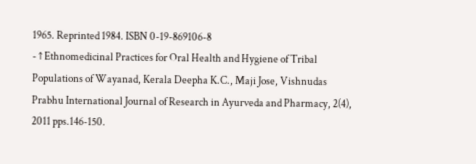1965. Reprinted 1984. ISBN 0-19-869106-8
- ↑ Ethnomedicinal Practices for Oral Health and Hygiene of Tribal Populations of Wayanad, Kerala Deepha K.C., Maji Jose, Vishnudas Prabhu International Journal of Research in Ayurveda and Pharmacy, 2(4), 2011 pps.146-150.